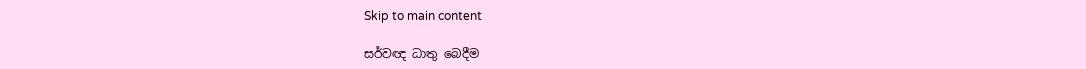Skip to main content

සර්වඥ ධාතු බෙදීම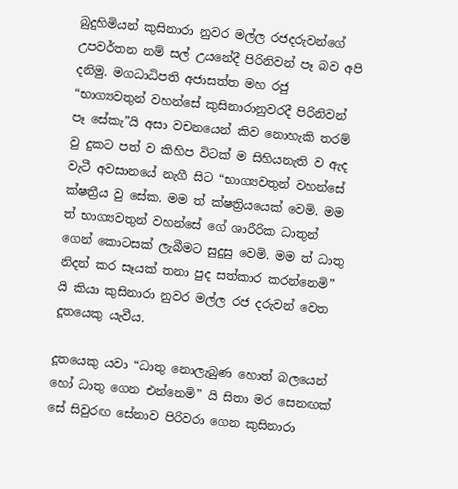බුදුහිමියන් කුසිනාරා නුවර මල්ල රජදරුවන්ගේ උපවර්තන නම් සල් උයනේදී පිරිනිවන් පෑ බව අපි දනිමු. මගධාධිපති අජාසත්ත මහ රජු “භාග්‍යවතුන් වහන්සේ කුසිනාරානුවරදී පිරිනිවන් පෑ සේකැ”යි අසා වචනයෙන් කිව නොහැකි තරම් වු දුකට පත් ව කිහිප විටක් ම සිහියනැති ව ඇද වැටී අවසානයේ නැගී සිට “භාග්‍යවතුන් වහන්සේ ක්ෂත්‍රීය වු සේක. මම ත් ක්ෂත්‍රියයෙක් වෙමි. මම ත් භාග්‍යවතුන් වහන්සේ ගේ ශාරීරික ධාතුන් ගෙන් කොටසක් ලැබීමට සුදුසු වෙමි. මම ත් ධාතු නිදන් කර සෑයක් තනා පුද සත්කාර කරන්නෙමි” යි කියා කුසිනාරා නුවර මල්ල රජ දරුවන් වෙත දූතයෙකු යැවීය.

දූතයෙකු යවා “ධාතු නොලැබුණ හොත් බලයෙන් හෝ ධාතු ගෙන එන්නෙමි” යි සිතා මර සෙනඟක් සේ සිවුරඟ සේනාව පිරිවරා ගෙන කුසිනාරා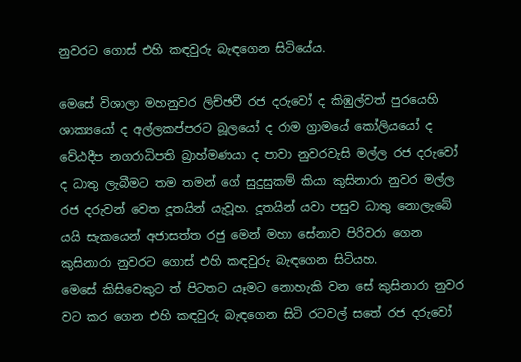නුවරට ගොස් එහි කඳවුරු බැඳගෙන සිටියේය.

මෙසේ විශාලා මහනුවර ලිච්ඡවී රජ දරුවෝ ද කිඹුල්වත් පුරයෙහි ශාක්‍යයෝ ද අල්ලකප්පරට බූලයෝ ද රාම ග්‍රාමයේ කෝලියයෝ ද වේඨදීප නගරාධිපති බ්‍රාහ්මණයා ද පාවා නුවරවැසි මල්ල රජ දරුවෝ ද ධාතු ලැබීමට තම තමන් ගේ සුදුසුකම් කියා කුසිනාරා නුවර මල්ල රජ දරුවන් වෙත දූතයින් යැවූහ. දූතයින් යවා පසුව ධාතු නොලැබේ යයි සැකයෙන් අජාසත්ත රජු මෙන් මහා සේනාව පිරිවරා ගෙන කුසිනාරා නුවරට ගොස් එහි කඳවුරු බැඳගෙන සිටියහ.
මෙසේ කිසිවෙකුට ත් පිටතට යෑමට නොහැකි වන සේ කුසිනාරා නුවර වට කර ගෙන එහි කඳවුරු බැඳගෙන සිටි රටවල් සතේ රජ දරුවෝ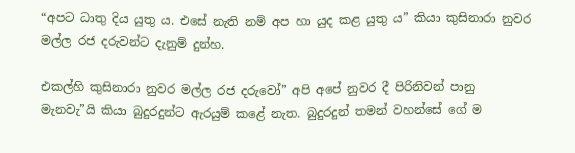“අපට ධාතු දිය යුතු ය. එසේ නැති නම් අප හා යුද කළ යුතු ය” කියා කුසිනාරා නුවර මල්ල රජ දරුවන්ට දැනුම් දුන්හ.

එකල්හි කුසිනාරා නුවර මල්ල රජ දරුවෝ” අපි අපේ නුවර දී පිරිනිවන් පානු මැනවැ”යි කියා බුදුරදුන්ට ඇරයුම් කළේ නැත. බුදුරදුන් තමන් වහන්සේ ගේ ම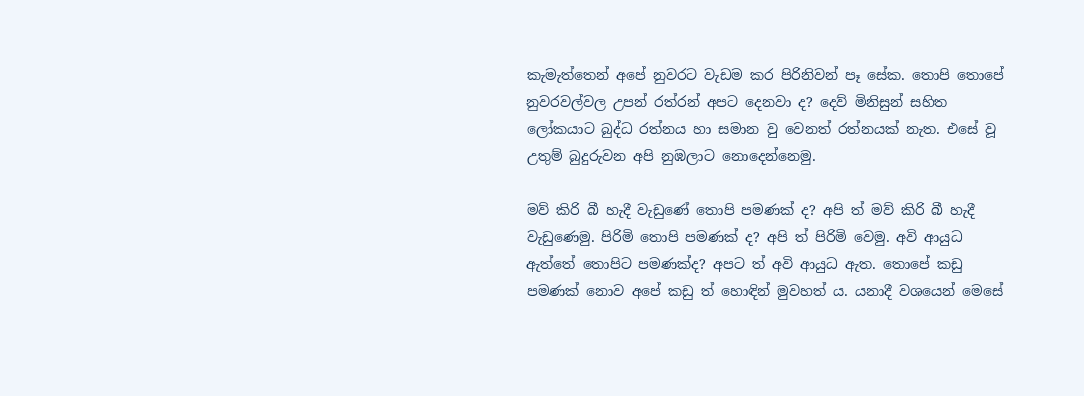කැමැත්තෙන් අපේ නුවරට වැඩම කර පිරිනිවන් පෑ සේක. තොපි තොපේ නුවරවල්වල උපන් රත්රන් අපට දෙනවා ද? දෙව් මිනිසුන් සහිත ලෝකයාට බුද්ධ රත්නය හා සමාන වු වෙනත් රත්නයක් නැත. එසේ වූ උතුම් බුදුරුවන අපි නුඹලාට නොදෙන්නෙමු.

මව් කිරි බී හැදී වැඩුණේ තොපි පමණක් ද? අපි ත් මව් කිරි බී හැදී වැඩුණෙමු. පිරිමි තොපි පමණක් ද? අපි ත් පිරිමි වෙමු. අවි ආයුධ ඇත්තේ තොපිට පමණක්ද? අපට ත් අවි ආයුධ ඇත. තොපේ කඩු පමණක් නොව අපේ කඩු ත් හොඳින් මුවහත් ය. යනාදී වශයෙන් මෙසේ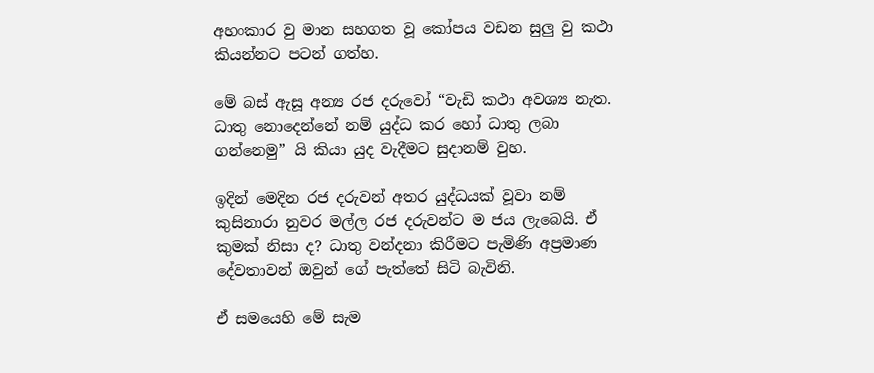අහංකාර වු මාන සහගත වූ කෝපය වඩන සුලු වු කථා කියන්නට පටන් ගත්හ.

මේ බස් ඇසූ අන්‍ය රජ දරුවෝ “වැඩි කථා අවශ්‍ය නැත. ධාතු නොදෙන්නේ නම් යුද්ධ කර හෝ ධාතු ලබා ගන්නෙමු” යි කියා යුද වැදීමට සුදානම් වුහ.

ඉදින් මෙදින රජ දරුවන් අතර යුද්ධයක් වූවා නම් කුසිනාරා නුවර මල්ල රජ දරුවන්ට ම ජය ලැබෙයි. ඒ කුමක් නිසා ද? ධාතු වන්දනා කිරීමට පැමිණි අප්‍රමාණ දේවතාවන් ඔවුන් ගේ පැත්තේ සිටි බැවිනි.

ඒ සමයෙහි මේ සැම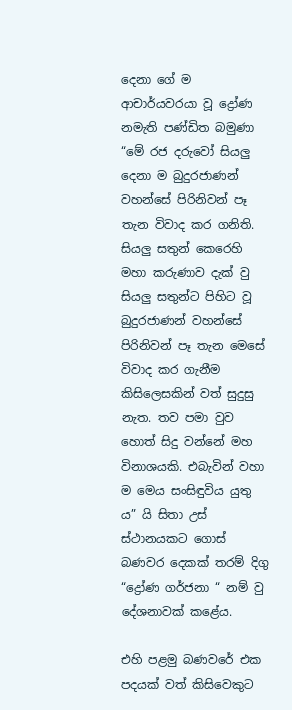දෙනා ගේ ම ආචාර්යවරයා වූ ද්‍රෝණ නමැති පණ්ඩිත බමුණා “මේ රජ දරුවෝ සියලු දෙනා ම බුදුරජාණන් වහන්සේ පිරිනිවන් පෑ තැන විවාද කර ගනිති. සියලු සතුන් කෙරෙහි මහා කරුණාව දැක් වු සියලු සතුන්ට පිහිට වූ බුදුරජාණන් වහන්සේ පිරිනිවන් පෑ තැන මෙසේ විවාද කර ගැනීම කිසිලෙසකින් වත් සුදුසු නැත. තව පමා වුව හොත් සිදු වන්නේ මහ විනාශයකි. එබැවින් වහා ම මෙය සංසිඳුවිය යුතු ය” යි සිතා උස් ස්ථානයකට ගොස් බණවර දෙකක් තරම් දිගු “ද්‍රෝණ ගර්ජනා “ නම් වු දේශනාවක් කළේය.

එහි පළමු බණවරේ එක පදයක් වත් කිසිවෙකුට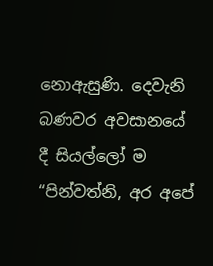නොඇසුණි. දෙවැනි බණවර අවසානයේ දී සියල්ලෝ ම “පින්වත්නි, අර අපේ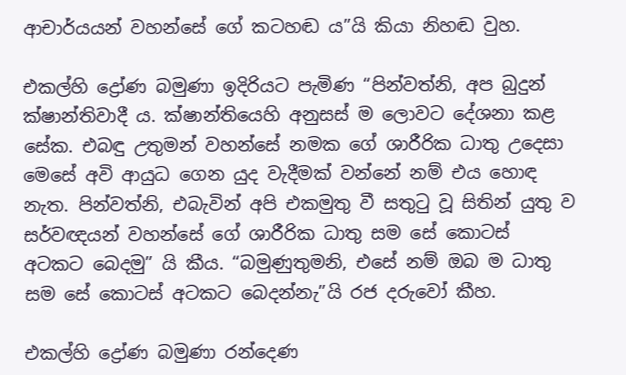ආචාර්යයන් වහන්සේ ගේ කටහඬ ය”යි කියා නිහඬ වුහ.

එකල්හි ද්‍රෝණ බමුණා ඉදිරියට පැමිණ “පින්වත්නි, අප බුදුන් ක්ෂාන්තිවාදී ය. ක්ෂාන්තියෙහි අනුසස් ම ලොවට දේශනා කළ සේක. එබඳු උතුමන් වහන්සේ නමක ගේ ශාරීරික ධාතු උදෙසා මෙසේ අවි ආයුධ ගෙන යුද වැදීමක් වන්නේ නම් එය හොඳ නැත. පින්වත්නි, එබැවින් අපි එකමුතු වී සතුටු වූ සිතින් යුතු ව සර්වඥයන් වහන්සේ ගේ ශාරීරික ධාතු සම සේ කොටස් අටකට බෙදමු” යි කීය. “බමුණුතුමනි, එසේ නම් ඔබ ම ධාතු සම සේ කොටස් අටකට බෙදන්නැ”යි රජ දරුවෝ කීහ.

එකල්හි ද්‍රෝණ බමුණා රන්දෙණ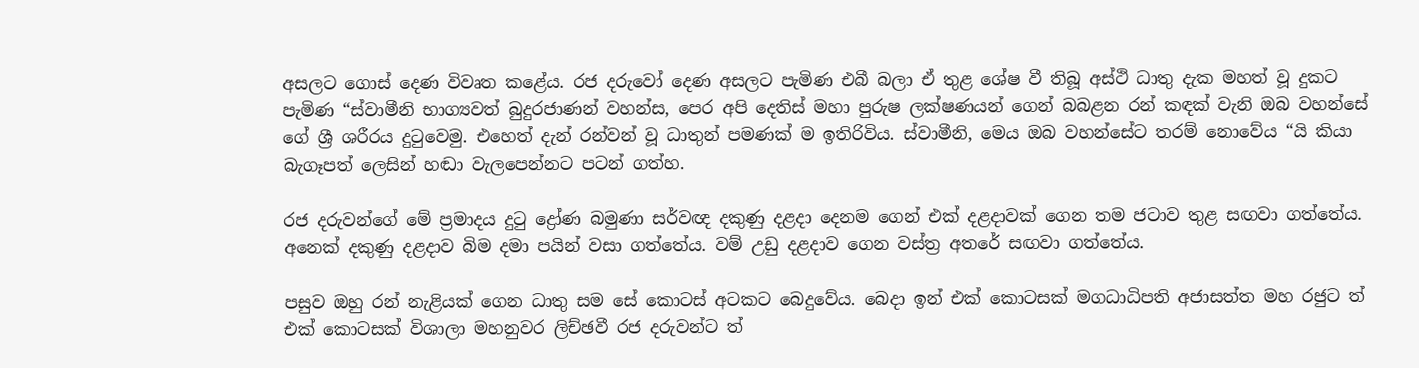අසලට ගොස් දෙණ විවෘත කළේය. රජ දරුවෝ දෙණ අසලට පැමිණ එබී බලා ඒ තුළ ශේෂ වී තිබූ අස්ථි ධාතු දැක මහත් වූ දුකට පැමිණ “ස්වාමීනි භාග්‍යවත් බුදුරජාණන් වහන්ස, පෙර අපි දෙතිස් මහා පුරුෂ ලක්ෂණයන් ගෙන් බබළන රන් කඳක් වැනි ඔබ වහන්සේ ගේ ශ්‍රී ශරීරය දුටුවෙමු. එහෙත් දැන් රන්වන් වූ ධාතුන් පමණක් ම ඉතිරිවිය. ස්වාමීනි, මෙය ඔබ වහන්සේට තරම් නොවේය “යි කියා බැගෑපත් ලෙසින් හඬා වැලපෙන්නට පටන් ගත්හ.

රජ දරුවන්ගේ මේ ප්‍රමාදය දුටු ද්‍රෝණ බමුණා සර්වඥ දකුණු දළදා දෙනම ගෙන් එක් දළදාවක් ගෙන තම ජටාව තුළ සඟවා ගත්තේය. අනෙක් දකුණු දළදාව බිම දමා පයින් වසා ගත්තේය. වම් උඩු දළදාව ගෙන වස්ත්‍ර අතරේ සඟවා ගත්තේය.

පසුව ඔහු රන් නැළියක් ගෙන ධාතු සම සේ කොටස් අටකට බෙදුවේය. බෙදා ඉන් එක් කොටසක් මගධාධිපති අජාසත්ත මහ රජුට ත් එක් කොටසක් විශාලා මහනුවර ලිච්ඡවී රජ දරුවන්ට ත්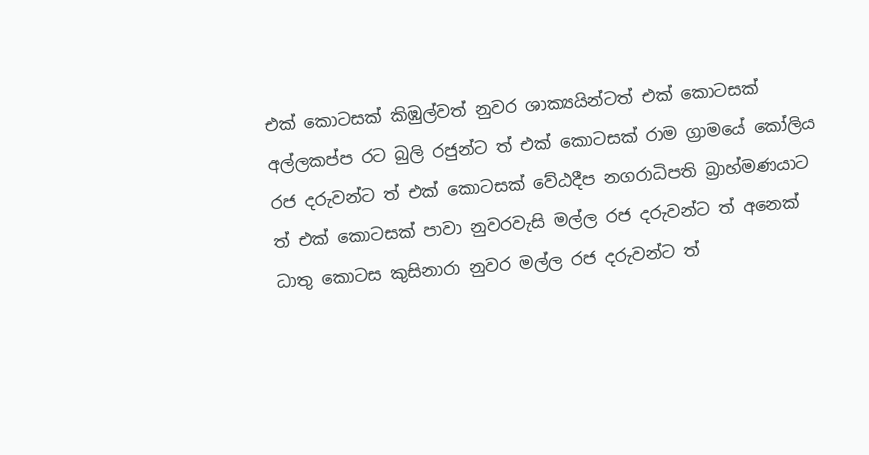එක් කොටසක් කිඹුල්වත් නුවර ශාක්‍යයින්ටත් එක් කොටසක් අල්ලකප්ප රට බුලි රජුන්ට ත් එක් කොටසක් රාම ග්‍රාමයේ කෝලිය රජ දරුවන්ට ත් එක් කොටසක් වේඨදීප නගරාධිපති බ්‍රාහ්මණයාට ත් එක් කොටසක් පාවා නුවරවැසි මල්ල රජ දරුවන්ට ත් අනෙක් ධාතු කොටස කුසිනාරා නුවර මල්ල රජ දරුවන්ට ත්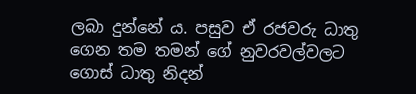ලබා දුන්නේ ය. පසුව ඒ රජවරු ධාතු ගෙන තම තමන් ගේ නුවරවල්වලට ගොස් ධාතු නිදන්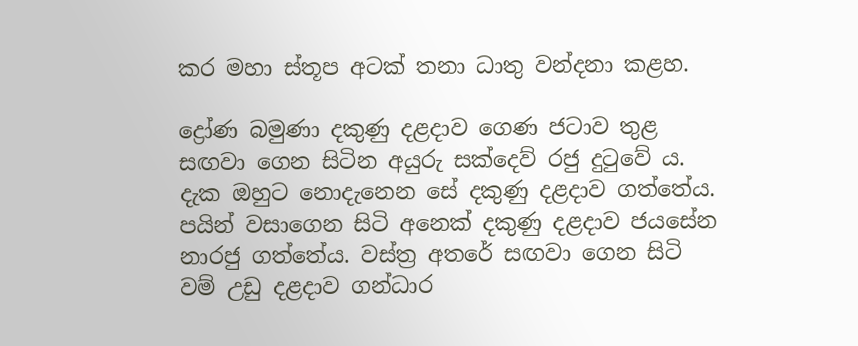කර මහා ස්තූප අටක් තනා ධාතු වන්දනා කළහ.

ද්‍රෝණ බමුණා දකුණු දළදාව ගෙණ ජටාව තුළ සඟවා ගෙන සිටින අයුරු සක්දෙව් රජු දුටුවේ ය. දැක ඔහුට නොදැනෙන සේ දකුණු දළදාව ගත්තේය. පයින් වසාගෙන සිටි අනෙක් දකුණු දළදාව ජයසේන නාරජු ගත්තේය. වස්ත්‍ර අතරේ සඟවා ගෙන සිටි වම් උඩු දළදාව ගන්ධාර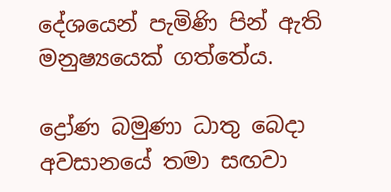දේශයෙන් පැමිණි පින් ඇති මනුෂ්‍යයෙක් ගත්තේය.

ද්‍රෝණ බමුණා ධාතු බෙදා අවසානයේ තමා සඟවා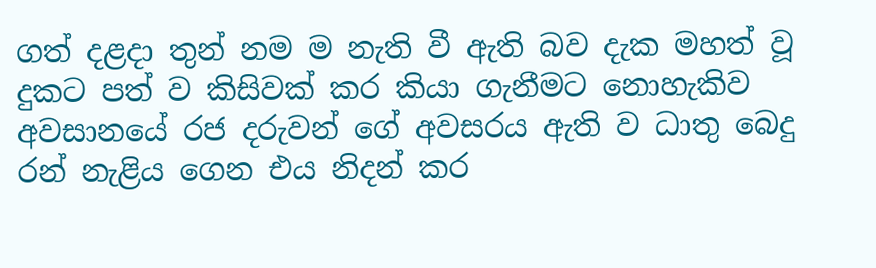ගත් දළදා තුන් නම ම නැති වී ඇති බව දැක මහත් වූ දුකට පත් ව කිසිවක් කර කියා ගැනීමට නොහැකිව අවසානයේ රජ දරුවන් ගේ අවසරය ඇති ව ධාතු බෙදු රන් නැළිය ගෙන එය නිදන් කර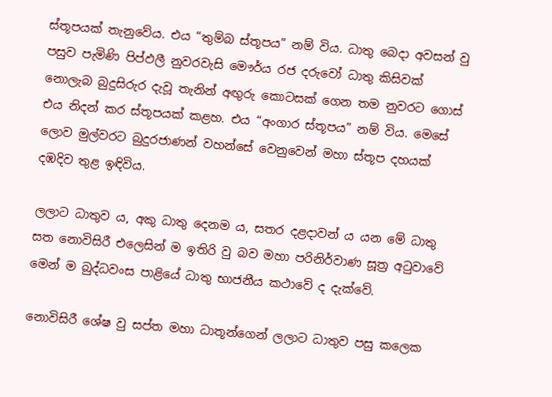ස්තූපයක් තැනුවේය. එය “තුම්බ ස්තූපය” නම් විය. ධාතු බෙදා අවසන් වු පසුව පැමිණි පිප්ඵලී නුවරවැසි මෞර්ය රජ දරුවෝ ධාතු කිසිවක් නොලැබ බුදුසිරුර දැවූ තැනින් අඟුරු කොටසක් ගෙන තම නුවරට ගොස් එය නිදන් කර ස්තූපයක් කළහ. එය “අංගාර ස්තූපය” නම් විය. මෙසේ ලොව මුල්වරට බුදුරජාණන් වහන්සේ වෙනුවෙන් මහා ස්තූප දහයක් දඹදිව තුළ ඉඳිවිය.

ලලාට ධාතුව ය, අකු ධාතු දෙනම ය, සතර දළදාවන් ය යන මේ ධාතු සත නොවිසිරී එලෙසින් ම ඉතිරි වු බව මහා පරිනිර්වාණ සූත්‍ර අටුවාවේ මෙන් ම බුද්ධවංස පාළියේ ධාතු භාජනීය කථාවේ ද දැක්වේ.

නොවිසිරී ශේෂ වු සප්ත මහා ධාතූන්ගෙන් ලලාට ධාතුව පසු කලෙක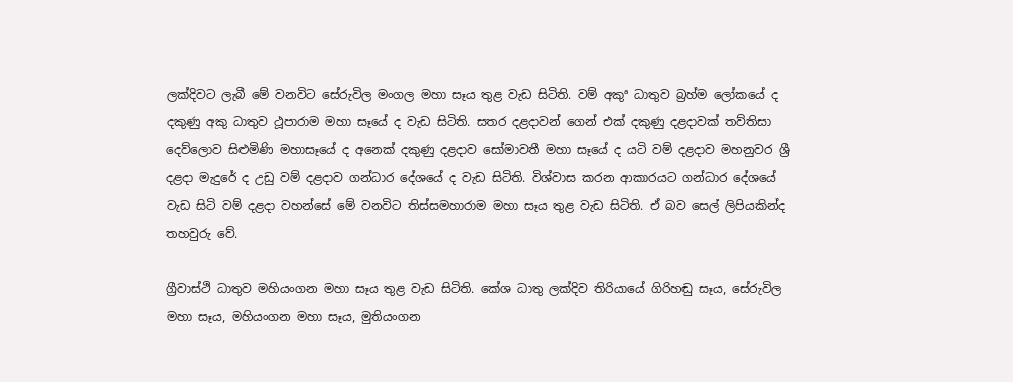ලක්දිවට ලැබී මේ වනවිට සේරුවිල මංගල මහා සෑය තුළ වැඩ සිටිති. වම් අකුª ධාතුව බ්‍රහ්ම ලෝකයේ ද දකුණු අකු ධාතුව ථූපාරාම මහා සෑයේ ද වැඩ සිටිති. සතර දළදාවන් ගෙන් එක් දකුණු දළදාවක් තව්තිසා දෙව්ලොව සිළුමිණි මහාසෑයේ ද අනෙක් දකුණු දළදාව සෝමාවතී මහා සෑයේ ද යටි වම් දළදාව මහනුවර ශ්‍රී දළදා මැදුරේ ද උඩු වම් දළදාව ගන්ධාර දේශයේ ද වැඩ සිටිති. විශ්වාස කරන ආකාරයට ගන්ධාර දේශයේ වැඩ සිටි වම් දළදා වහන්සේ මේ වනවිට තිස්සමහාරාම මහා සෑය තුළ වැඩ සිටිති. ඒ බව සෙල් ලිපියකින්ද තහවුරු වේ.

ග්‍රීවාස්ථි ධාතුව මහියංගන මහා සෑය තුළ වැඩ සිටිති. කේශ ධාතු ලක්දිව තිරියායේ ගිරිහඬු සෑය, සේරුවිල මහා සෑය, මහියංගන මහා සෑය, මුතියංගන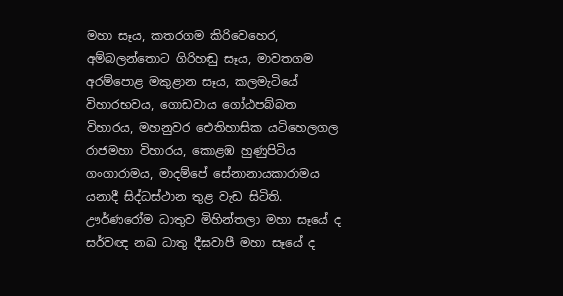මහා සෑය, කතරගම කිරිවෙහෙර, අම්බලන්තොට ගිරිහඬු සෑය, මාවතගම අරම්පොළ මකුළාන සෑය, කලමැටියේ විහාරභවය, ගොඩවාය ගෝඨපබ්බත විහාරය, මහනුවර ඓතිහාසික යටිහෙලගල රාජමහා විහාරය, කොළඹ හුණුපිටිය ගංගාරාමය, මාදම්පේ සේනානායකාරාමය යනාදී සිද්ධස්ථාන තුළ වැඩ සිටිති. ඌර්ණරෝම ධාතුව මිහින්තලා මහා සෑයේ ද සර්වඥ නඛ ධාතු දීඝවාපී මහා සෑයේ ද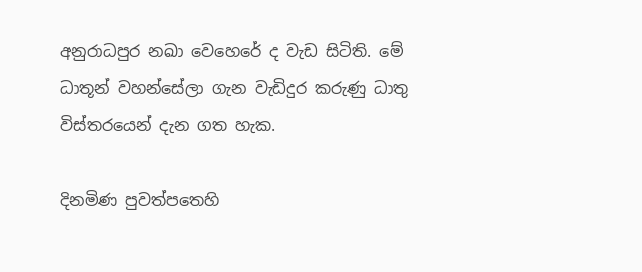අනුරාධපුර නඛා වෙහෙරේ ද වැඩ සිටිති. මේ ධාතූන් වහන්සේලා ගැන වැඩිදුර කරුණු ධාතු විස්තරයෙන් දැන ගත හැක.

දිනමිණ පුවත්පතෙහි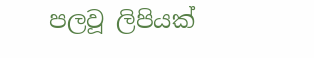පලවූ ලිපියක්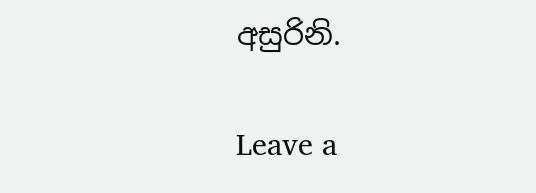අසුරිනි.

Leave a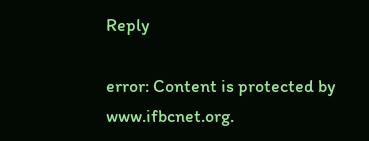Reply

error: Content is protected by www.ifbcnet.org.